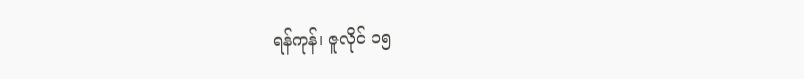ရန်ကုန်၊ ဇူလိုင် ၁၅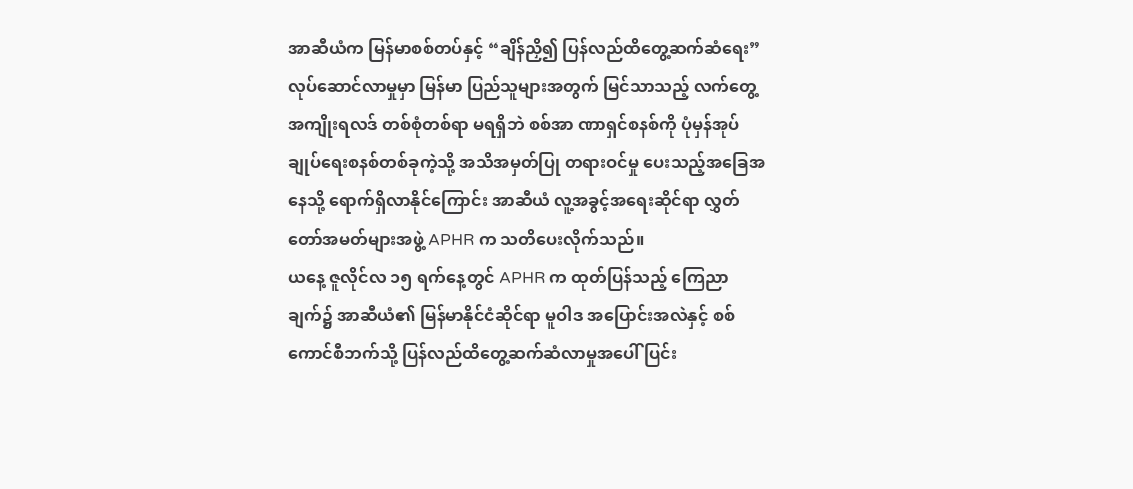အာဆီယံက မြန်မာစစ်တပ်နှင့် “ချိန်ညှိ၍ ပြန်လည်ထိတွေ့ဆက်ဆံရေး” လုပ်ဆောင်လာမှုမှာ မြန်မာ ပြည်သူများအတွက် မြင်သာသည့် လက်တွေ့အကျိုးရလဒ် တစ်စုံတစ်ရာ မရရှိဘဲ စစ်အာ ဏာရှင်စနစ်ကို ပုံမှန်အုပ်ချုပ်ရေးစနစ်တစ်ခုကဲ့သို့ အသိအမှတ်ပြု တရားဝင်မှု ပေးသည့်အခြေအနေသို့ ရောက်ရှိလာနိုင်ကြောင်း အာဆီယံ လူ့အခွင့်အရေးဆိုင်ရာ လွှတ်တော်အမတ်များအဖွဲ့ APHR က သတိပေးလိုက်သည်။
ယနေ့ ဇူလိုင်လ ၁၅ ရက်နေ့တွင် APHR က ထုတ်ပြန်သည့် ကြေညာချက်၌ အာဆီယံ၏ မြန်မာနိုင်ငံဆိုင်ရာ မူဝါဒ အပြောင်းအလဲနှင့် စစ်ကောင်စီဘက်သို့ ပြန်လည်ထိတွေ့ဆက်ဆံလာမှုအပေါ် ပြင်း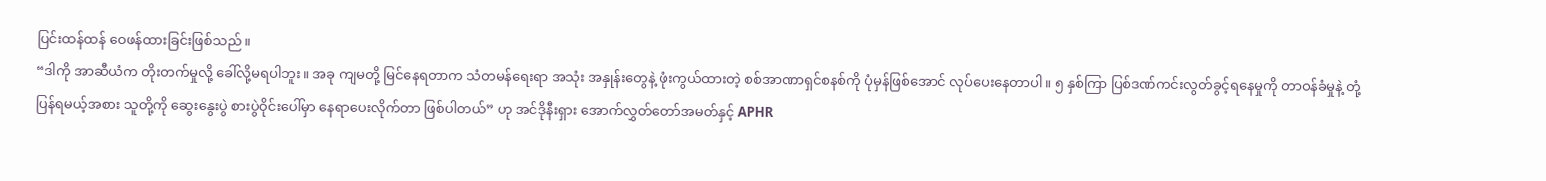ပြင်းထန်ထန် ဝေဖန်ထားခြင်းဖြစ်သည်။
“ဒါကို အာဆီယံက တိုးတက်မှုလို့ ခေါ်လို့မရပါဘူး။ အခု ကျမတို့ မြင်နေရတာက သံတမန်ရေးရာ အသုံး အနှုန်းတွေနဲ့ ဖုံးကွယ်ထားတဲ့ စစ်အာဏာရှင်စနစ်ကို ပုံမှန်ဖြစ်အောင် လုပ်ပေးနေတာပါ။ ၅ နှစ်ကြာ ပြစ်ဒဏ်ကင်းလွတ်ခွင့်ရနေမှုကို တာဝန်ခံမှုနဲ့ တုံ့ပြန်ရမယ့်အစား သူတို့ကို ဆွေးနွေးပွဲ စားပွဲဝိုင်းပေါ်မှာ နေရာပေးလိုက်တာ ဖြစ်ပါတယ်” ဟု အင်ဒိုနီးရှား အောက်လွှတ်တော်အမတ်နှင့် APHR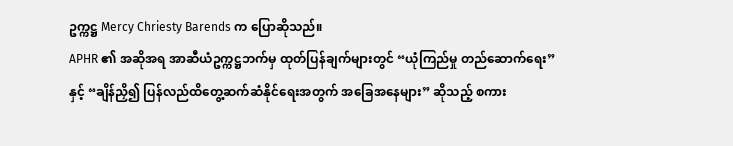ဥက္ကဋ္ဌ Mercy Chriesty Barends က ပြောဆိုသည်။
APHR ၏ အဆိုအရ အာဆီယံဥက္ကဋ္ဌဘက်မှ ထုတ်ပြန်ချက်များတွင် “ယုံကြည်မှု တည်ဆောက်ရေး” နှင့် “ချိန်ညှိ၍ ပြန်လည်ထိတွေ့ဆက်ဆံနိုင်ရေးအတွက် အခြေအနေများ” ဆိုသည့် စကား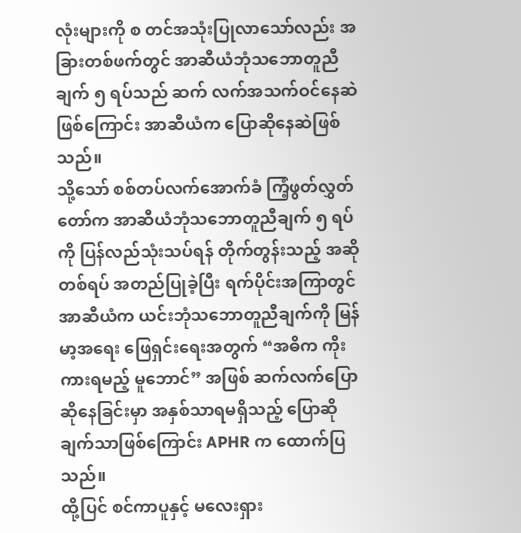လုံးများကို စ တင်အသုံးပြုလာသော်လည်း အခြားတစ်ဖက်တွင် အာဆီယံဘုံသဘောတူညီချက် ၅ ရပ်သည် ဆက် လက်အသက်ဝင်နေဆဲဖြစ်ကြောင်း အာဆီယံက ပြောဆိုနေဆဲဖြစ်သည်။
သို့သော် စစ်တပ်လက်အောက်ခံ ကြံ့ဖွတ်လွှတ်တော်က အာဆီယံဘုံသဘောတူညီချက် ၅ ရပ်ကို ပြန်လည်သုံးသပ်ရန် တိုက်တွန်းသည့် အဆိုတစ်ရပ် အတည်ပြုခဲ့ပြီး ရက်ပိုင်းအကြာတွင် အာဆီယံက ယင်းဘုံသဘောတူညီချက်ကို မြန်မာ့အရေး ဖြေရှင်းရေးအတွက် “အဓိက ကိုးကားရမည့် မူဘောင်” အဖြစ် ဆက်လက်ပြောဆိုနေခြင်းမှာ အနှစ်သာရမရှိသည့် ပြောဆိုချက်သာဖြစ်ကြောင်း APHR က ထောက်ပြသည်။
ထို့ပြင် စင်ကာပူနှင့် မလေးရှား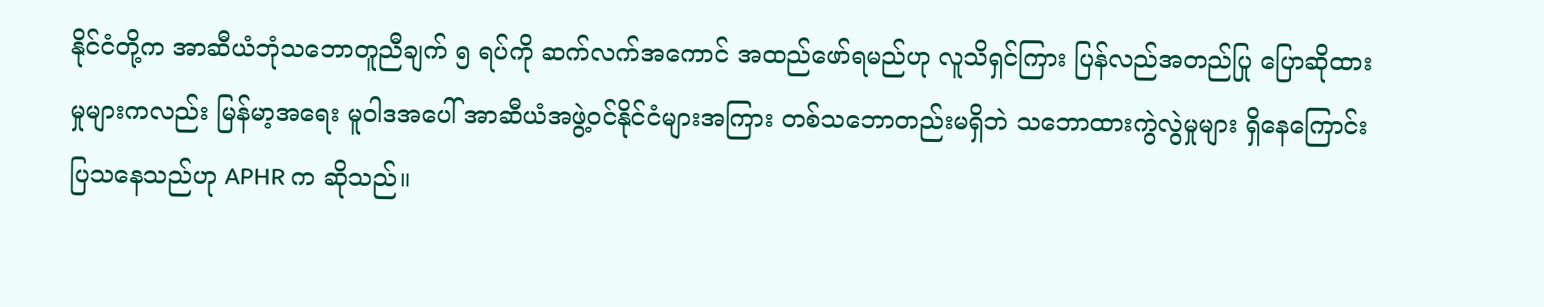နိုင်ငံတို့က အာဆီယံဘုံသဘောတူညီချက် ၅ ရပ်ကို ဆက်လက်အကောင် အထည်ဖော်ရမည်ဟု လူသိရှင်ကြား ပြန်လည်အတည်ပြု ပြောဆိုထားမှုများကလည်း မြန်မာ့အရေး မူဝါဒအပေါ် အာဆီယံအဖွဲ့ဝင်နိုင်ငံများအကြား တစ်သဘောတည်းမရှိဘဲ သဘောထားကွဲလွဲမှုများ ရှိနေကြောင်း ပြသနေသည်ဟု APHR က ဆိုသည်။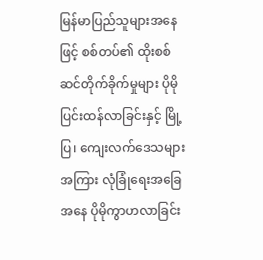မြန်မာပြည်သူများအနေဖြင့် စစ်တပ်၏ ထိုးစစ်ဆင်တိုက်ခိုက်မှုများ ပိုမိုပြင်းထန်လာခြင်းနှင့် မြို့ပြ၊ ကျေးလက်ဒေသများအကြား လုံခြုံရေးအခြေအနေ ပိုမိုကွာဟလာခြင်း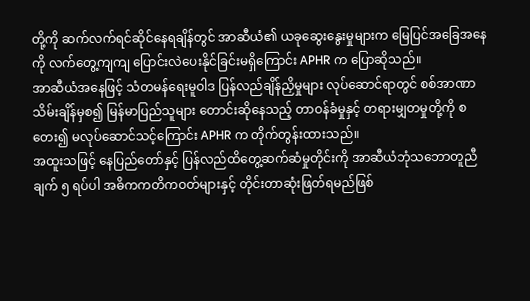တို့ကို ဆက်လက်ရင်ဆိုင်နေရချိန်တွင် အာဆီယံ၏ ယခုဆွေးနွေးမှုများက မြေပြင်အခြေအနေကို လက်တွေ့ကျကျ ပြောင်းလဲပေးနိုင်ခြင်းမရှိကြောင်း APHR က ပြောဆိုသည်။
အာဆီယံအနေဖြင့် သံတမန်ရေးမူဝါဒ ပြန်လည်ချိန်ညှိမှုများ လုပ်ဆောင်ရာတွင် စစ်အာဏာသိမ်းချိန်မှစ၍ မြန်မာပြည်သူများ တောင်းဆိုနေသည့် တာဝန်ခံမှုနှင့် တရားမျှတမှုတို့ကို စတေး၍ မလုပ်ဆောင်သင့်ကြောင်း APHR က တိုက်တွန်းထားသည်။
အထူးသဖြင့် နေပြည်တော်နှင့် ပြန်လည်ထိတွေ့ဆက်ဆံမှုတိုင်းကို အာဆီယံဘုံသဘောတူညီချက် ၅ ရပ်ပါ အဓိကကတိကဝတ်များနှင့် တိုင်းတာဆုံးဖြတ်ရမည်ဖြစ်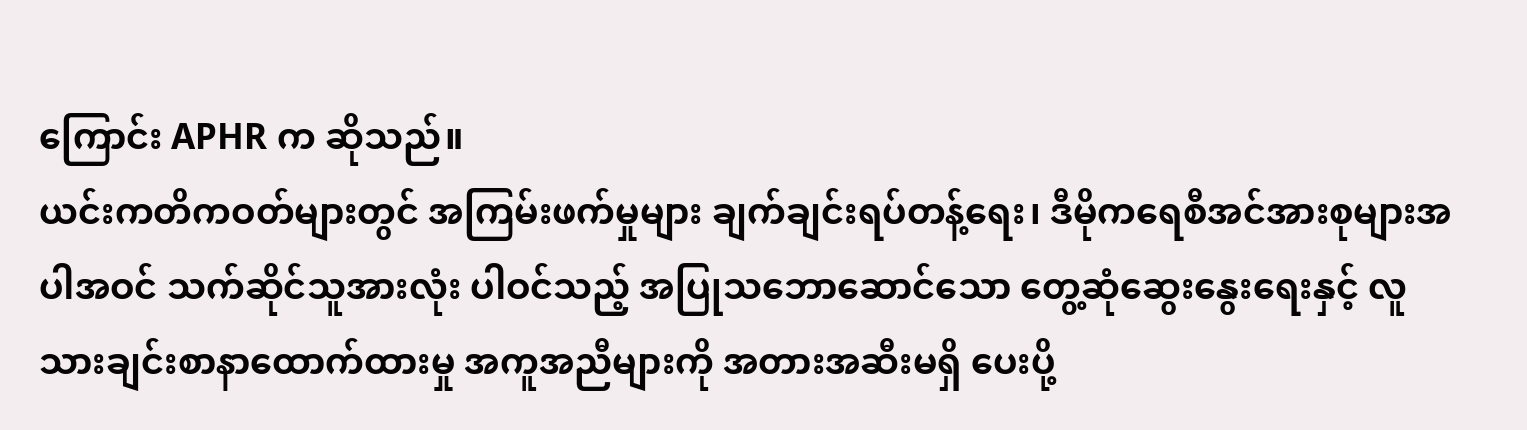ကြောင်း APHR က ဆိုသည်။
ယင်းကတိကဝတ်များတွင် အကြမ်းဖက်မှုများ ချက်ချင်းရပ်တန့်ရေး၊ ဒီမိုကရေစီအင်အားစုများအပါအဝင် သက်ဆိုင်သူအားလုံး ပါဝင်သည့် အပြုသဘောဆောင်သော တွေ့ဆုံဆွေးနွေးရေးနှင့် လူသားချင်းစာနာထောက်ထားမှု အကူအညီများကို အတားအဆီးမရှိ ပေးပို့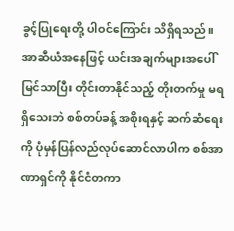ခွင့်ပြုရေးတို့ ပါဝင်ကြောင်း သိရှိရသည်။
အာဆီယံအနေဖြင့် ယင်းအချက်များအပေါ် မြင်သာပြီး တိုင်းတာနိုင်သည့် တိုးတက်မှု မရရှိသေးဘဲ စစ်တပ်ခန့် အစိုးရနှင့် ဆက်ဆံရေးကို ပုံမှန်ပြန်လည်လုပ်ဆောင်လာပါက စစ်အာဏာရှင်ကို နိုင်ငံတကာ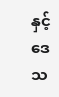နှင့် ဒေသ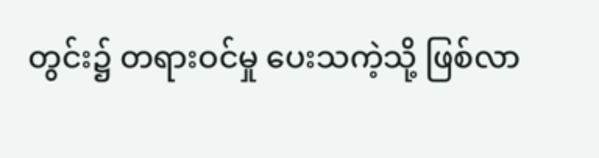တွင်း၌ တရားဝင်မှု ပေးသကဲ့သို့ ဖြစ်လာ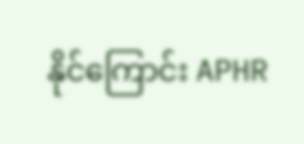နိုင်ကြောင်း APHR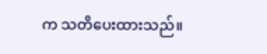က သတိပေးထားသည်။